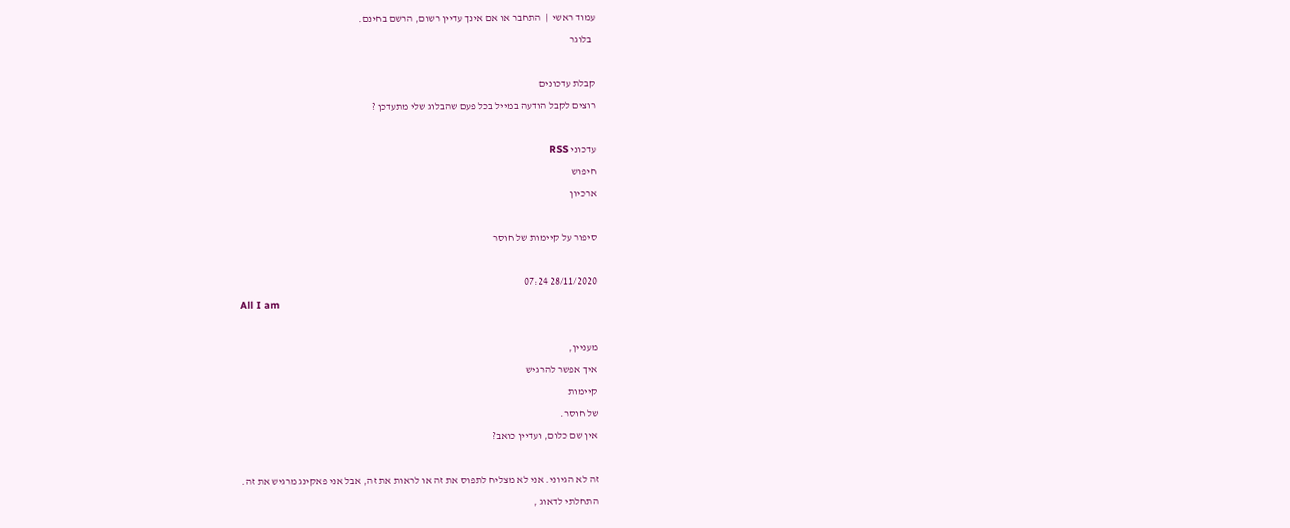עמוד ראשי  |  התחבר או אם אינך עדיין רשום, הרשם בחינם.
  בלוגר

קבלת עדכונים
רוצים לקבל הודעה במייל בכל פעם שהבלוג שלי מתעדכן ?

עדכוני RSS
חיפוש
ארכיון

סיפור על קיימות של חוסר

28/11/2020 07:24
All I am

מעניין,
איך אפשר להרגיש
קיימות
של חוסר.
אין שם כלום, ועדיין כואב?

זה לא הגיוני. אני לא מצליח לתפוס את זה או לראות את זה, אבל אני פאקינג מרגיש את זה.
התחלתי לדאוג ,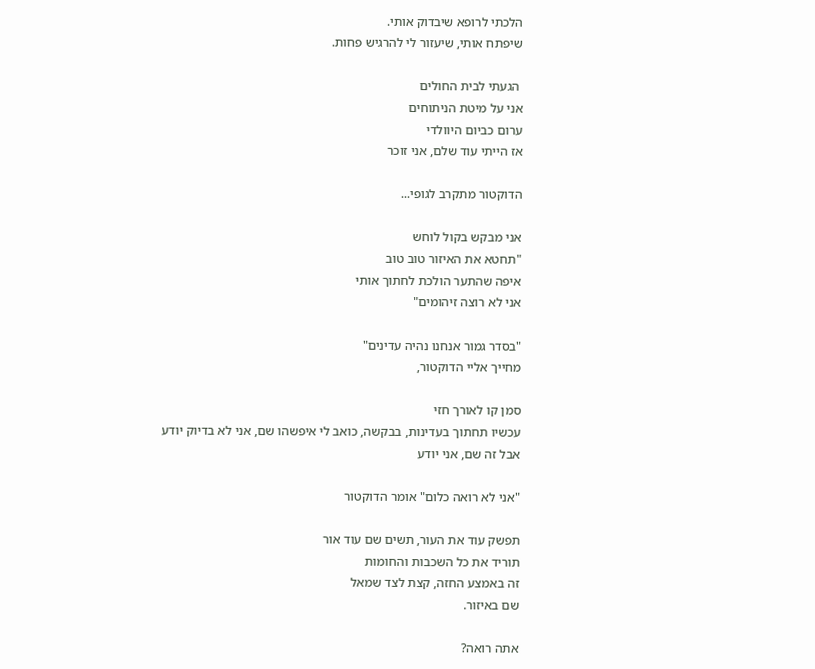הלכתי לרופא שיבדוק אותי.
שיפתח אותי, שיעזור לי להרגיש פחות.

 הגעתי לבית החולים
אני על מיטת הניתוחים
ערום כביום היוולדי
אז הייתי עוד שלם, אני זוכר

הדוקטור מתקרב לגופי...

אני מבקש בקול לוחש
"תחטא את האיזור טוב טוב
איפה שהתער הולכת לחתוך אותי
אני לא רוצה זיהומים"

"בסדר גמור אנחנו נהיה עדינים"
מחייך אליי הדוקטור,

סמן קו לאורך חזי
עכשיו תחתוך בעדינות, בבקשה, כואב לי איפשהו שם, אני לא בדיוק יודע
אבל זה שם, אני יודע

"אני לא רואה כלום" אומר הדוקטור

תפשק עוד את העור, תשים שם עוד אור
תוריד את כל השכבות והחומות
זה באמצע החזה, קצת לצד שמאל
שם באיזור.

אתה רואה?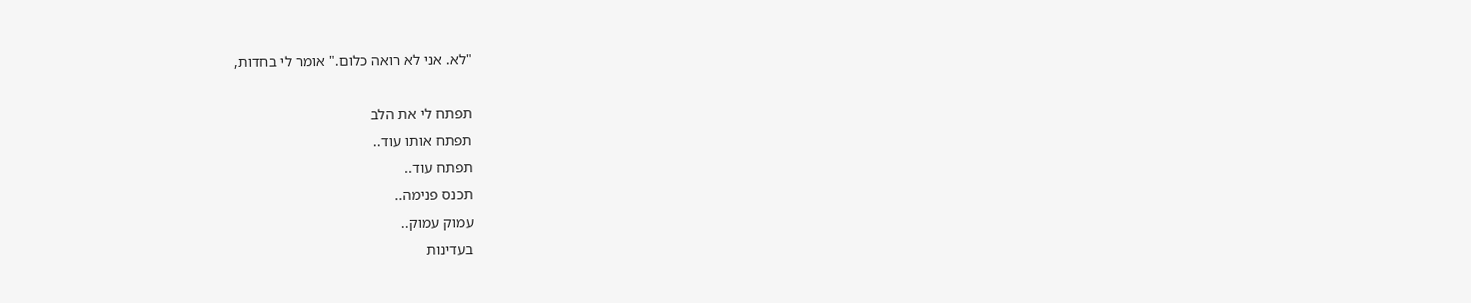"לא. אני לא רואה כלום." אומר לי בחדות,

תפתח לי את הלב
תפתח אותו עוד..
תפתח עוד..
תכנס פנימה..
עמוק עמוק..
בעדינות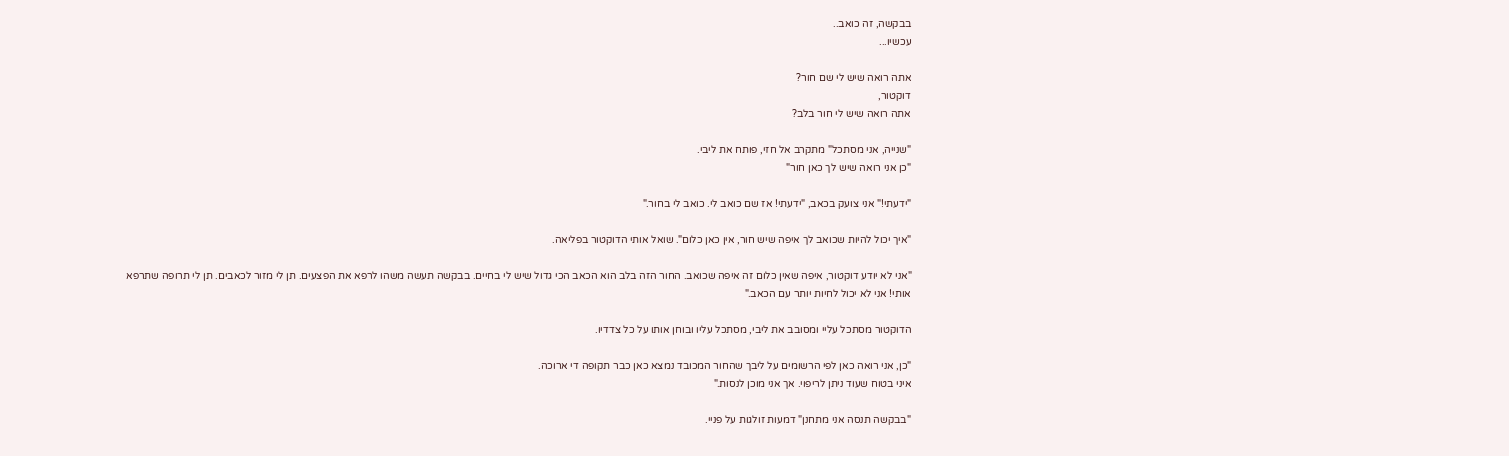בבקשה, זה כואב..
עכשיו...

אתה רואה שיש לי שם חור?
דוקטור,
אתה רואה שיש לי חור בלב?

"שנייה, אני מסתכל" מתקרב אל חזי, פותח את ליבי.
"כן אני רואה שיש לך כאן חור"

"ידעתי!" אני צועק בכאב, "ידעתי! אז שם כואב לי. כואב לי בחור."

"איך יכול להיות שכואב לך איפה שיש חור, אין כאן כלום". שואל אותי הדוקטור בפליאה.

"אני לא יודע דוקטור, איפה שאין כלום זה איפה שכואב. החור הזה בלב הוא הכאב הכי גדול שיש לי בחיים. בבקשה תעשה משהו לרפא את הפצעים. תן לי מזור לכאבים. תן לי תרופה שתרפא אותי! אני לא יכול לחיות יותר עם הכאב."

הדוקטור מסתכל עליי ומסובב את ליבי, מסתכל עליו ובוחן אותו על כל צדדיו.

"כן, אני רואה כאן לפי הרשומים על ליבך שהחור המכובד נמצא כאן כבר תקופה די ארוכה.
איני בטוח שעוד ניתן לריפוי. אך אני מוכן לנסות."

"בבקשה תנסה אני מתחנן" דמעות זולגות על פניי.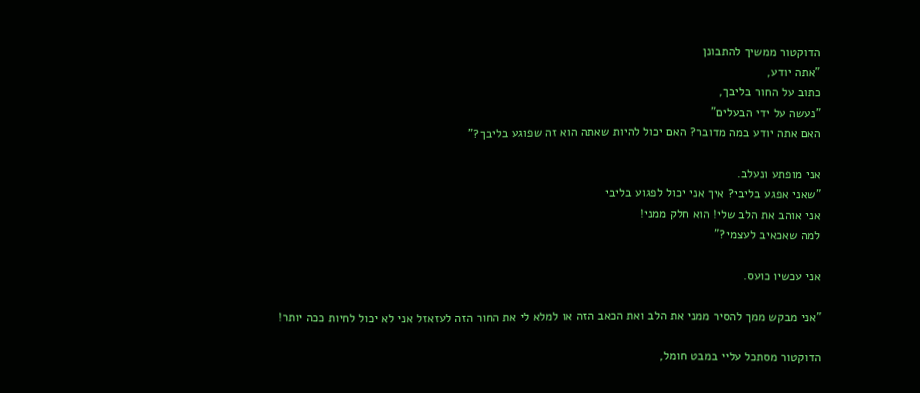הדוקטור ממשיך להתבונן
"אתה יודע,
כתוב על החור בליבך,
"נעשה על ידי הבעלים"
האם אתה יודע במה מדובר? האם יכול להיות שאתה הוא זה שפוגע בליבך?"

אני מופתע ונעלב.
"שאני אפגע בליבי? איך אני יכול לפגוע בליבי
אני אוהב את הלב שלי! הוא חלק ממני!
למה שאכאיב לעצמי?"

אני עכשיו כועס.

"אני מבקש ממך להסיר ממני את הלב ואת הכאב הזה או למלא לי את החור הזה לעזאזל אני לא יכול לחיות ככה יותר!

הדוקטור מסתכל עליי במבט חומל,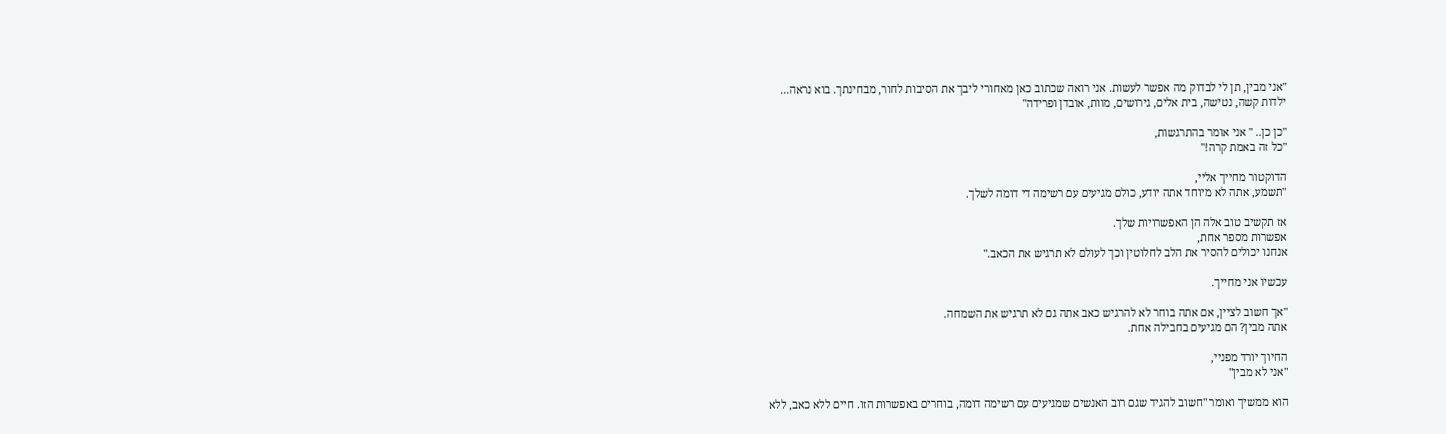"אני מבין, תן לי לבדוק מה אפשר לעשות. אני רואה שכתוב כאן מאחורי ליבך את הסיבות לחור, מבחינתך. בוא נראה...
ילדות קשה, נטישה, בית אלים, גירושים, מוות, אובדן ופרידה"

"כן כן.. " אני אומר בהתרגשות,
"כל זה באמת קרה!"

הדוקטור מחייך אליי,
"תשמע, אתה לא מיוחד אתה יודע, כולם מגיעים עם רשימה די דומה לשלך.

אז תקשיב טוב אלה הן האפשרויות שלך.
אפשרות מספר אחת,
אנחנו יכולים להסיר את הלב לחלוטין וכך לעולם לא תרגיש את הכאב."

עכשיו אני מחייך.

"אך חשוב לציין, אם אתה בוחר לא להרגיש כאב אתה גם לא תרגיש את השמחה.
אתה מבין? הם מגיעים בחבילה אחת.

החיוך יורד מפניי,
"אני לא מבין"

הוא ממשיך ואומר "חשוב להגיד שגם רוב האנשים שמגיעים עם רשימה דומה, בוחרים באפשרות הזו. חיים ללא כאב, ללא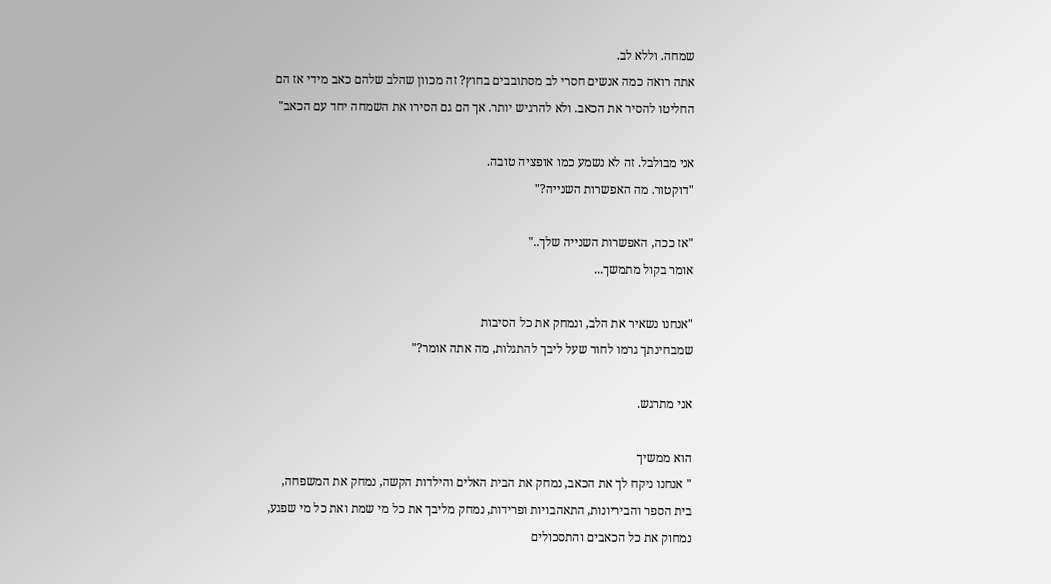שמחה. וללא לב.
אתה רואה כמה אנשים חסרי לב מסתובבים בחוץ? זה מכוון שהלב שלהם כאב מידי אז הם החליטו להסיר את הכאב. ולא להרגיש יותר. אך הם גם הסירו את השמחה יחד עם הכאב"

אני מבולבל. זה לא נשמע כמו אופציה טובה.
"דוקטור. מה האפשרות השנייה?"

"אז ככה, האפשרות השנייה שלך.."
אומר בקול מתמשך...

"אנחנו נשאיר את הלב, ונמחק את כל הסיבות
שמבחינתך גרמו לחור שעל ליבך להתגלות, מה אתה אומר?"

אני מתרגש.

הוא ממשיך
" אנחנו ניקח לך את הכאב, נמחק את הבית האלים והילדות הקשה, נמחק את המשפחה, בית הספר והביריונות, התאהבויות ופרידות, נמחק מליבך את כל מי שמת ואת כל מי שפגע, נמחוק את כל הכאבים והתסכולים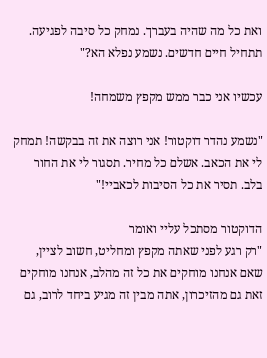ואת כל מה שהיה בעברך. נמחק כל סיבה לפגיעה.
תתחיל חיים חדשים. נשמע נפלא הא?"

עכשיו אני כבר ממש מקפץ משמחה!

"נשמע נהדר דוקטור! אני רוצה את זה בבקשה! תמחק לי את הכאב. אשלם כל מחיר. תסגור לי את החור בלב. תסיר את כל הסיבות לכאביי!"

הדוקטור מסתכל עליי ואומר
"רק רגע לפני שאתה מקפץ ומחליט, חשוב לציין, שאם אנחנו מוחקים את כל זה מהלב, אנחנו מוחקים זאת גם מהזיכרון, אתה מבין זה מגיע ביחד לרוב, גם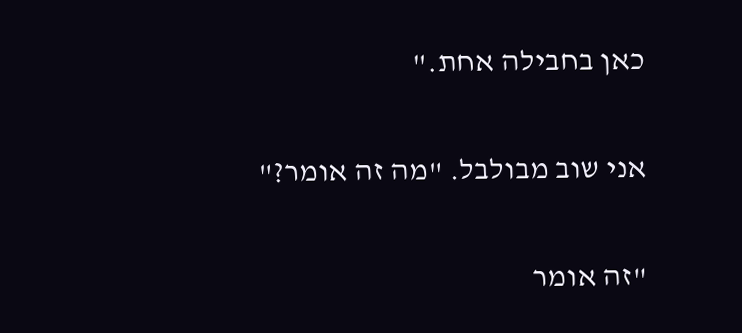כאן בחבילה אחת."

אני שוב מבולבל. "מה זה אומר?"

"זה אומר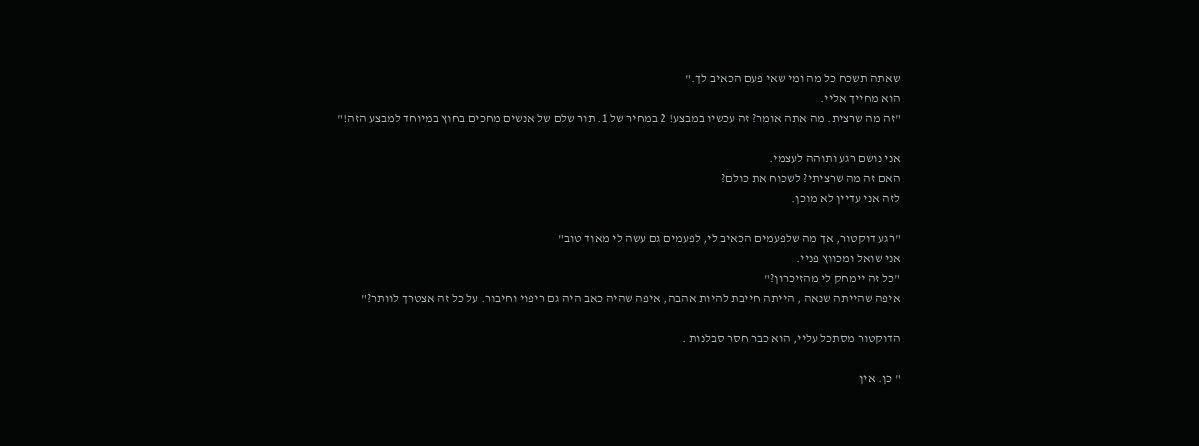שאתה תשכח כל מה ומי שאי פעם הכאיב לך."
הוא מחייך אליי.
"זה מה שרצית. מה אתה אומר? זה עכשיו במבצע! 2 במחיר של 1. תור שלם של אנשים מחכים בחוץ במיוחד למבצע הזה!"

אני נושם רגע ותוהה לעצמי.
האם זה מה שרציתי? לשכוח את כולם?
לזה אני עדיין לא מוכן.

"רגע דוקטור, אך מה שלפעמים הכאיב לי, לפעמים גם עשה לי מאוד טוב"
אני שואל ומכווץ פניי.
"כל זה יימחק לי מהזיכרון?"
איפה שהייתה שנאה , הייתה חייבת להיות אהבה, איפה שהיה כאב היה גם ריפוי וחיבור. על כל זה אצטרך לוותר?"

הדוקטור מסתכל עליי, הוא כבר חסר סבלנות .

" כן. אין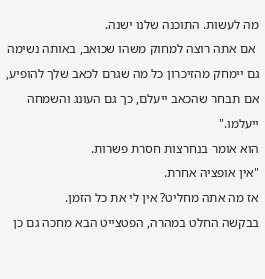מה לעשות. התוכנה שלנו ישנה.
 אם אתה רוצה למחוק משהו שכואב, באותה נשימה גם יימחק מהזיכרון כל מה שגרם לכאב שלך להופיע,
אם תבחר שהכאב ייעלם, כך גם העונג והשמחה ייעלמו."
הוא אומר בנחרצות חסרת פשרות.
"אין אופציה אחרת.
אז מה אתה מחליט? אין לי את כל הזמן.
בבקשה החלט במהרה, הפטצייט הבא מחכה גם כן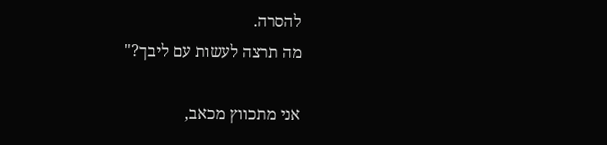להסרה.
מה תרצה לעשות עם ליבך?"

אני מתכווץ מכאב,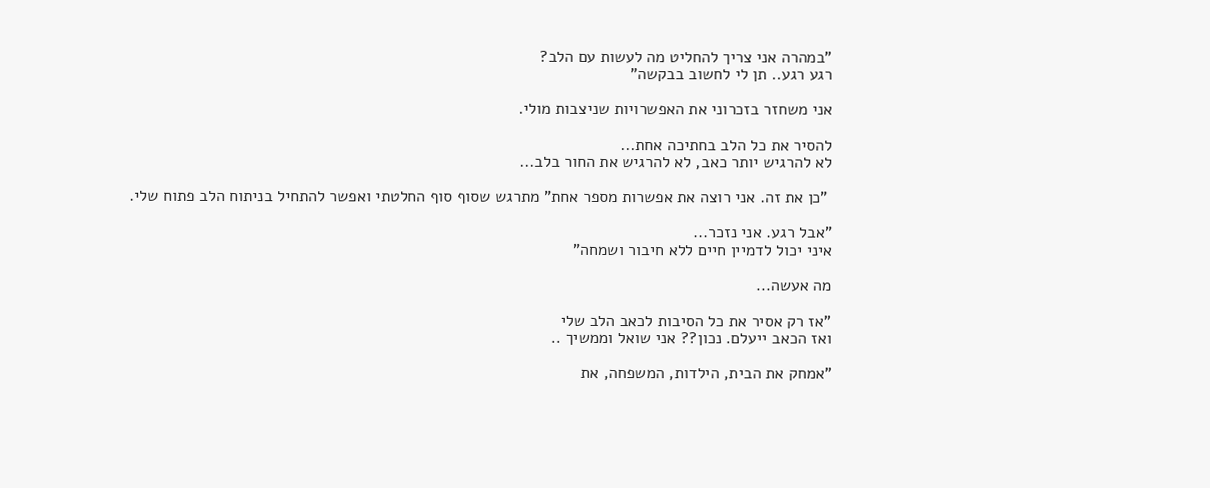"במהרה אני צריך להחליט מה לעשות עם הלב?
רגע רגע.. תן לי לחשוב בבקשה"

אני משחזר בזכרוני את האפשרויות שניצבות מולי.

להסיר את כל הלב בחתיכה אחת...
לא להרגיש יותר כאב, לא להרגיש את החור בלב...

 "כן את זה. אני רוצה את אפשרות מספר אחת" מתרגש שסוף סוף החלטתי ואפשר להתחיל בניתוח הלב פתוח שלי.

"אבל רגע. אני נזכר...
איני יכול לדמיין חיים ללא חיבור ושמחה"

מה אעשה...

"אז רק אסיר את כל הסיבות לכאב הלב שלי
ואז הכאב ייעלם. נכון?? אני שואל וממשיך ..

"אמחק את הבית, הילדות, המשפחה, את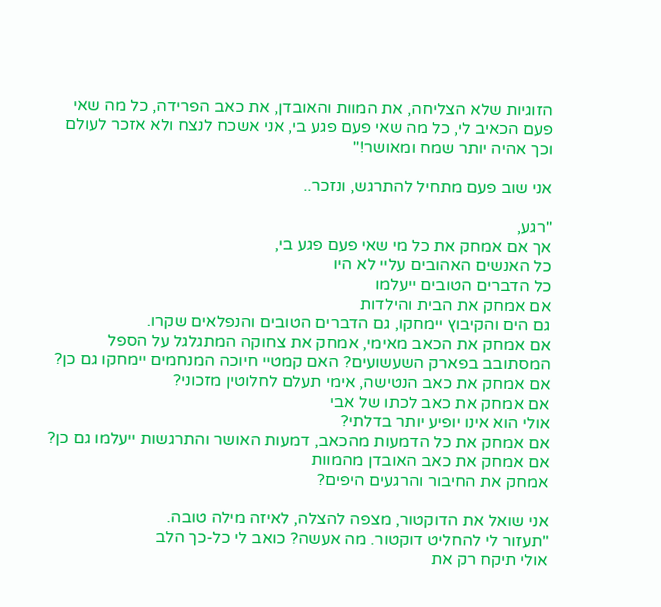הזוגיות שלא הצליחה, את המוות והאובדן, את כאב הפרידה, כל מה שאי פעם הכאיב לי, כל מה שאי פעם פגע בי, אני אשכח לנצח ולא אזכר לעולם וכך אהיה יותר שמח ומאושר!"

אני שוב פעם מתחיל להתרגש, ונזכר..

"רגע,
אך אם אמחק את כל מי שאי פעם פגע בי,
כל האנשים האהובים עליי לא היו
כל הדברים הטובים ייעלמו
אם אמחק את הבית והילדות
גם הים והקיבוץ יימחקו, גם הדברים הטובים והנפלאים שקרו.
אם אמחק את הכאב מאימי, אמחק את צחוקה המתגלגל על הספל המסתובב בפארק השעשועים? האם קמטיי חיוכה המנחמים יימחקו גם כן? אם אמחק את כאב הנטישה, אימי תעלם לחלוטין מזכוני?
אם אמחק את כאב לכתו של אבי
אולי הוא אינו יופיע יותר בדלתי?
אם אמחק את כל הדמעות מהכאב, דמעות האושר והתרגשות ייעלמו גם כן?
אם אמחק את כאב האובדן מהמוות
אמחק את החיבור והרגעים היפים?

אני שואל את הדוקטור, מצפה להצלה, לאיזה מילה טובה.
"תעזור לי להחליט דוקטור. מה אעשה? כואב לי כל-כך הלב
אולי תיקח רק את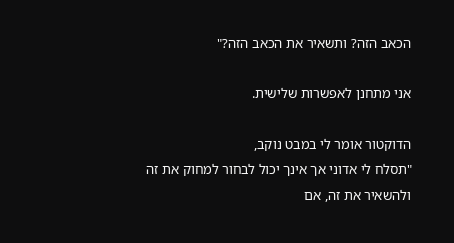הכאב הזה? ותשאיר את הכאב הזה?"

אני מתחנן לאפשרות שלישית.

הדוקטור אומר לי במבט נוקב,
"תסלח לי אדוני אך אינך יכול לבחור למחוק את זה ולהשאיר את זה, אם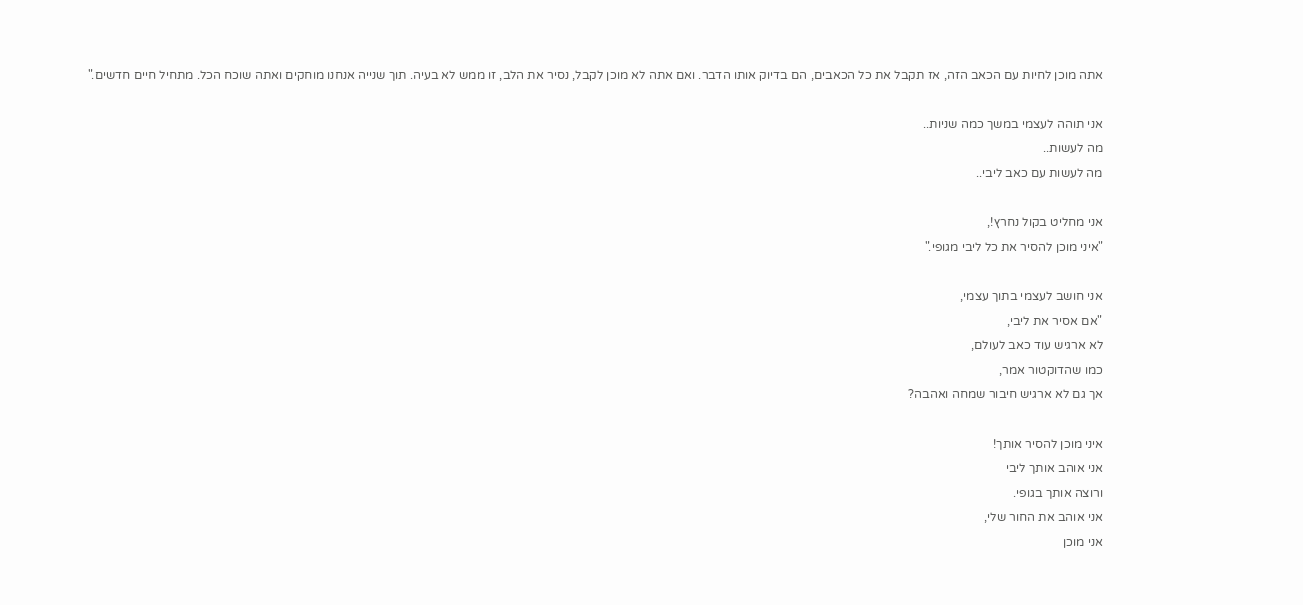אתה מוכן לחיות עם הכאב הזה, אז תקבל את כל הכאבים, הם בדיוק אותו הדבר. ואם אתה לא מוכן לקבל, נסיר את הלב, זו ממש לא בעיה. תוך שנייה אנחנו מוחקים ואתה שוכח הכל. מתחיל חיים חדשים."

אני תוהה לעצמי במשך כמה שניות..
מה לעשות..
מה לעשות עם כאב ליבי..

אני מחליט בקול נחרץ!,
"איני מוכן להסיר את כל ליבי מגופי."

אני חושב לעצמי בתוך עצמי,
"אם אסיר את ליבי,
לא ארגיש עוד כאב לעולם,
כמו שהדוקטור אמר,
אך גם לא ארגיש חיבור שמחה ואהבה?

איני מוכן להסיר אותך!
אני אוהב אותך ליבי
ורוצה אותך בגופי.
אני אוהב את החור שלי,
אני מוכן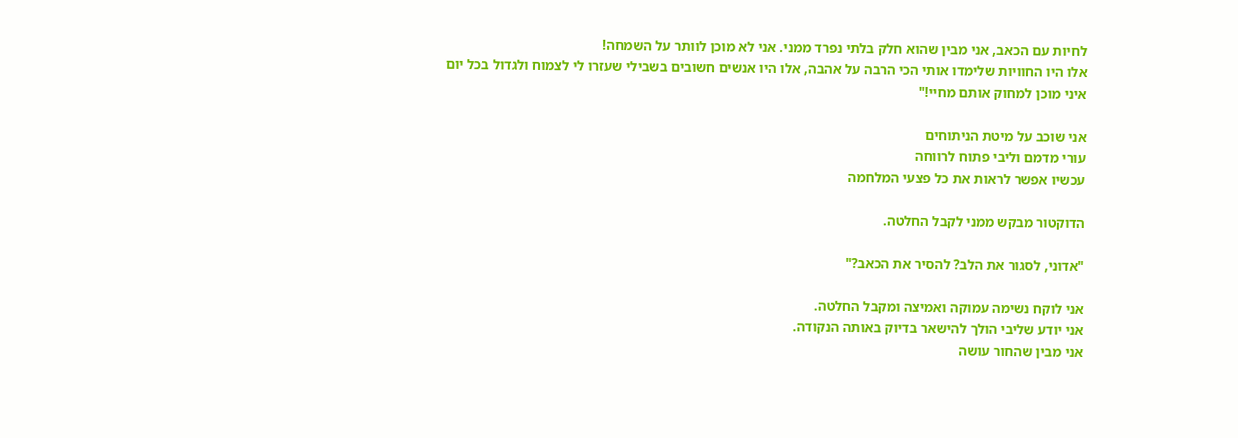לחיות עם הכאב, אני מבין שהוא חלק בלתי נפרד ממני. אני לא מוכן לוותר על השמחה!
אלו היו החוויות שלימדו אותי הכי הרבה על אהבה, אלו היו אנשים חשובים בשבילי שעזרו לי לצמוח ולגדול בכל יום
איני מוכן למחוק אותם מחיי!"

אני שוכב על מיטת הניתוחים
עורי מדמם וליבי פתוח לרווחה
עכשיו אפשר לראות את כל פצעי המלחמה

הדוקטור מבקש ממני לקבל החלטה.

"אדוני, לסגור את הלב? להסיר את הכאב?"

אני לוקח נשימה עמוקה ואמיצה ומקבל החלטה.
אני יודע שליבי הולך להישאר בדיוק באותה הנקודה.
אני מבין שהחור עושה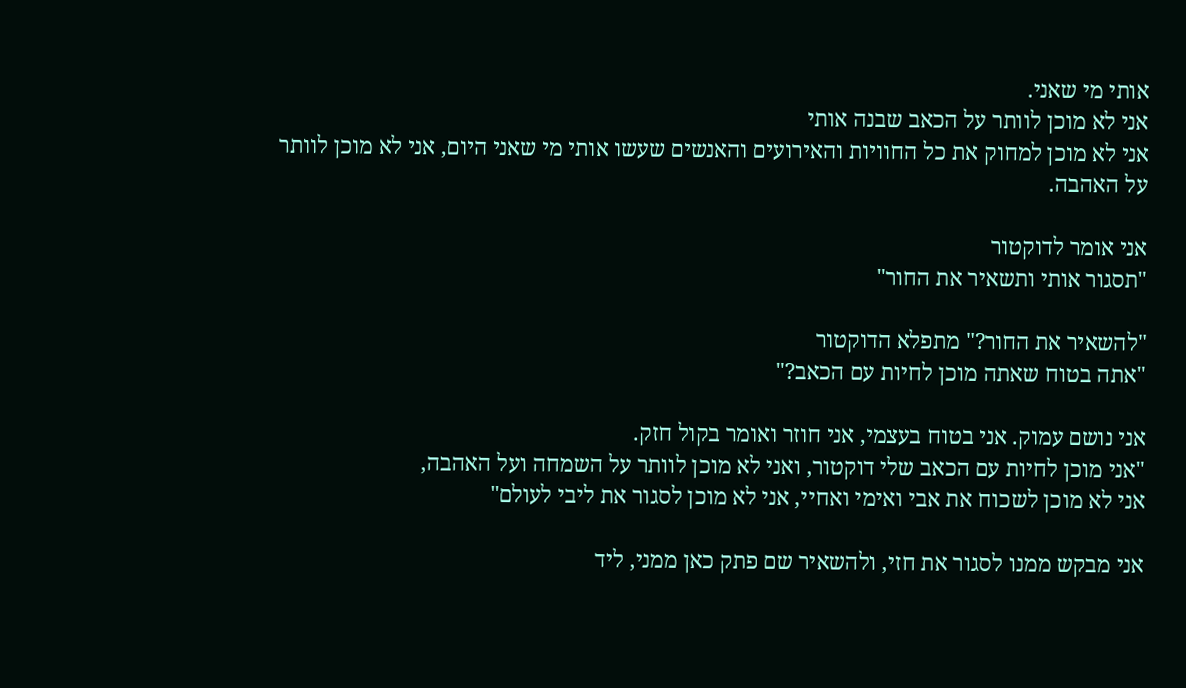אותי מי שאני.
אני לא מוכן לוותר על הכאב שבנה אותי
אני לא מוכן למחוק את כל החוויות והאירועים והאנשים שעשו אותי מי שאני היום, אני לא מוכן לוותר על האהבה.

אני אומר לדוקטור
"תסגור אותי ותשאיר את החור"

"להשאיר את החור?" מתפלא הדוקטור
"אתה בטוח שאתה מוכן לחיות עם הכאב?"

אני נושם עמוק. אני בטוח בעצמי, אני חוזר ואומר בקול חזק.
"אני מוכן לחיות עם הכאב שלי דוקטור, ואני לא מוכן לוותר על השמחה ועל האהבה,
אני לא מוכן לשכוח את אבי ואימי ואחיי, אני לא מוכן לסגור את ליבי לעולם"

אני מבקש ממנו לסגור את חזי, ולהשאיר שם פתק כאן ממני, ליד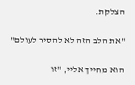הצלקת.

"את הלב הזה לא להסיר לעולם"

הוא מחייך אליי, "זו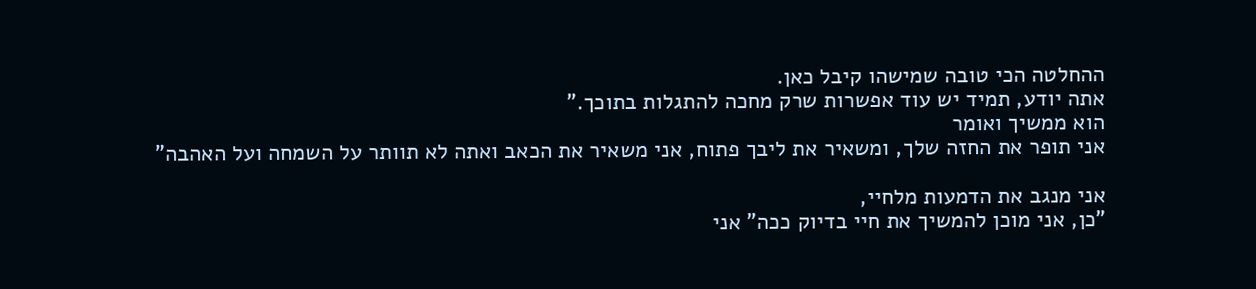ההחלטה הכי טובה שמישהו קיבל כאן.
אתה יודע, תמיד יש עוד אפשרות שרק מחכה להתגלות בתוכך."
הוא ממשיך ואומר
אני תופר את החזה שלך, ומשאיר את ליבך פתוח, אני משאיר את הכאב ואתה לא תוותר על השמחה ועל האהבה"

אני מנגב את הדמעות מלחיי,
"כן, אני מוכן להמשיך את חיי בדיוק ככה" אני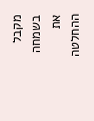מקבל בשמחה את ההחלטה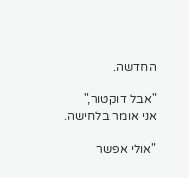החדשה.

"אבל דוקטור,"
אני אומר בלחישה.

"אולי אפשר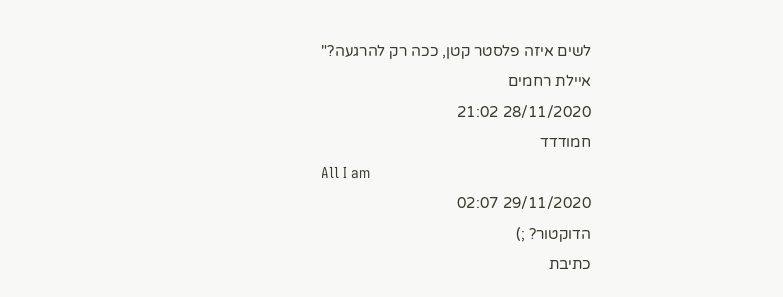לשים איזה פלסטר קטן, ככה רק להרגעה?"
איילת רחמים
28/11/2020 21:02
חמודדד
All I am
29/11/2020 02:07
הדוקטור? ;)
כתיבת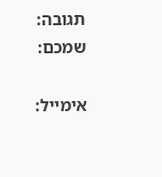תגובה:
שמכם:

אימייל: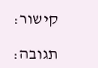קישור:

תגובה: